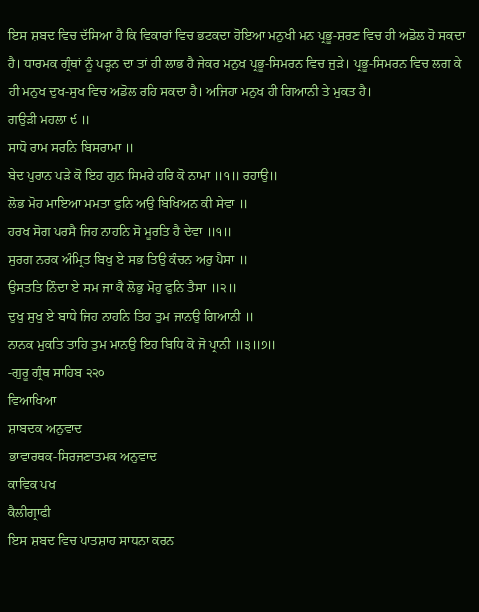ਇਸ ਸ਼ਬਦ ਵਿਚ ਦੱਸਿਆ ਹੈ ਕਿ ਵਿਕਾਰਾਂ ਵਿਚ ਭਟਕਦਾ ਹੋਇਆ ਮਨੁਖੀ ਮਨ ਪ੍ਰਭੂ-ਸ਼ਰਣ ਵਿਚ ਹੀ ਅਡੋਲ ਹੋ ਸਕਦਾ ਹੈ। ਧਾਰਮਕ ਗ੍ਰੰਥਾਂ ਨੂੰ ਪੜ੍ਹਨ ਦਾ ਤਾਂ ਹੀ ਲਾਭ ਹੈ ਜੇਕਰ ਮਨੁਖ ਪ੍ਰਭੂ-ਸਿਮਰਨ ਵਿਚ ਜੁੜੇ। ਪ੍ਰਭੂ-ਸਿਮਰਨ ਵਿਚ ਲਗ ਕੇ ਹੀ ਮਨੁਖ ਦੁਖ-ਸੁਖ ਵਿਚ ਅਡੋਲ ਰਹਿ ਸਕਦਾ ਹੈ। ਅਜਿਹਾ ਮਨੁਖ ਹੀ ਗਿਆਨੀ ਤੇ ਮੁਕਤ ਹੈ।
ਗਉੜੀ ਮਹਲਾ ੯ ॥
ਸਾਧੋ ਰਾਮ ਸਰਨਿ ਬਿਸਰਾਮਾ ॥
ਬੇਦ ਪੁਰਾਨ ਪੜੇ ਕੋ ਇਹ ਗੁਨ ਸਿਮਰੇ ਹਰਿ ਕੋ ਨਾਮਾ ॥੧॥ ਰਹਾਉ॥
ਲੋਭ ਮੋਹ ਮਾਇਆ ਮਮਤਾ ਫੁਨਿ ਅਉ ਬਿਖਿਅਨ ਕੀ ਸੇਵਾ ॥
ਹਰਖ ਸੋਗ ਪਰਸੈ ਜਿਹ ਨਾਹਨਿ ਸੋ ਮੂਰਤਿ ਹੈ ਦੇਵਾ ॥੧॥
ਸੁਰਗ ਨਰਕ ਅੰਮ੍ਰਿਤ ਬਿਖੁ ਏ ਸਭ ਤਿਉ ਕੰਚਨ ਅਰੁ ਪੈਸਾ ॥
ਉਸਤਤਿ ਨਿੰਦਾ ਏ ਸਮ ਜਾ ਕੈ ਲੋਭੁ ਮੋਹੁ ਫੁਨਿ ਤੈਸਾ ॥੨॥
ਦੁਖੁ ਸੁਖੁ ਏ ਬਾਧੇ ਜਿਹ ਨਾਹਨਿ ਤਿਹ ਤੁਮ ਜਾਨਉ ਗਿਆਨੀ ॥
ਨਾਨਕ ਮੁਕਤਿ ਤਾਹਿ ਤੁਮ ਮਾਨਉ ਇਹ ਬਿਧਿ ਕੋ ਜੋ ਪ੍ਰਾਨੀ ॥੩॥੭॥
-ਗੁਰੂ ਗ੍ਰੰਥ ਸਾਹਿਬ ੨੨੦
ਵਿਆਖਿਆ
ਸ਼ਾਬਦਕ ਅਨੁਵਾਦ
ਭਾਵਾਰਥਕ-ਸਿਰਜਣਾਤਮਕ ਅਨੁਵਾਦ
ਕਾਵਿਕ ਪਖ
ਕੈਲੀਗ੍ਰਾਫੀ
ਇਸ ਸ਼ਬਦ ਵਿਚ ਪਾਤਸ਼ਾਹ ਸਾਧਨਾ ਕਰਨ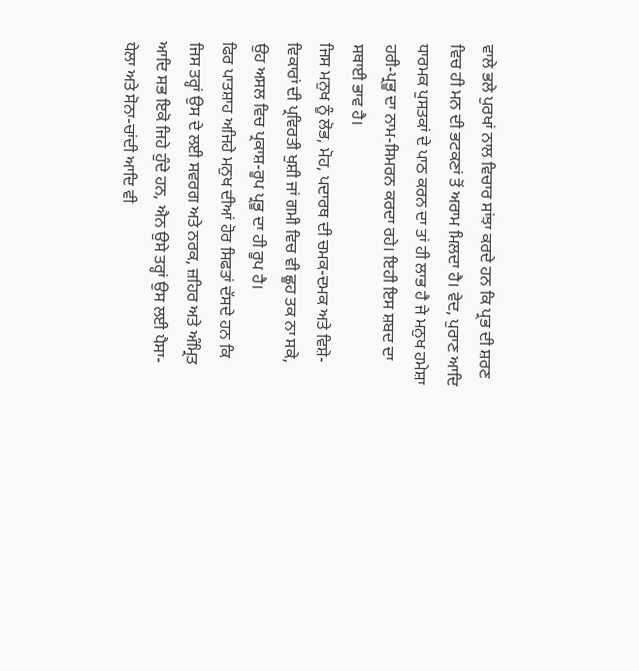ਵਾਲੇ ਭਲੇ ਪੁਰਖਾਂ ਨਾਲ ਵਿਚਾਰ ਸਾਂਝਾ ਕਰਦੇ ਹਨ ਕਿ ਪ੍ਰਭ ਦੀ ਸ਼ਰਣ ਵਿਚ ਹੀ ਮਨ ਦੀ ਭਟਕਣਾਂ ਤੋਂ ਅਰਾਮ ਮਿਲਦਾ ਹੈ। ਵੇਦ, ਪੁਰਾਣ ਆਦਿ ਧਾਰਮਕ ਪੁਸਤਕਾਂ ਦੇ ਪਾਠ ਕਰਨ ਦਾ ਤਾਂ ਹੀ ਲਾਭ ਹੈ ਜੇ ਮਨੁਖ ਹਮੇਸ਼ਾ ਹਰੀ-ਪ੍ਰਭੂ ਦਾ ਨਾਮ-ਸਿਮਰਨ ਕਰਦਾ ਰਹੇ। ਇਹੀ ਇਸ ਸ਼ਬਦ ਦਾ ਸਥਾਈ ਭਾਵ ਹੈ।
ਜਿਸ ਮਨੁਖ ਨੂੰ ਲੋਭ, ਮੋਹ, ਪਦਾਰਥ ਦੀ ਚਮਕ-ਦਮਕ ਅਤੇ ਵਿਸ਼ੇ-ਵਿਕਾਰਾਂ ਦੀ ਪ੍ਰਵਿਰਤੀ ਖੁਸ਼ੀ ਜਾਂ ਗਮੀ ਵਿਚ ਵੀ ਛੂਹ ਤਕ ਨਾ ਸਕੇ, ਉਹ ਅਸਲ ਵਿਚ ਪ੍ਰਕਾਸ਼-ਰੂਪ ਪ੍ਰਭੂ ਦਾ ਹੀ ਰੂਪ ਹੈ।
ਫਿਰ ਪਾਤਸ਼ਾਹ ਅਜਿਹੇ ਮਨੁਖ ਦੀਆਂ ਹੋਰ ਸਿਫਤਾਂ ਦੱਸਦੇ ਹਨ ਕਿ ਜਿਸ ਤਰ੍ਹਾਂ ਉਸ ਦੇ ਲਈ ਸਵਰਗ ਅਤੇ ਨਰਕ, ਜ਼ਹਿਰ ਅਤੇ ਅੰਮ੍ਰਿਤ ਆਦਿ ਸਭ ਇਕੋ ਜਿਹੇ ਹੁੰਦੇ ਹਨ, ਐਨ ਉਸੇ ਤਰ੍ਹਾਂ ਉਸ ਲਈ ਪੈਸਾ-ਧੇਲਾ ਅਤੇ ਸੋਨਾ-ਚਾਂਦੀ ਆਦਿ ਵੀ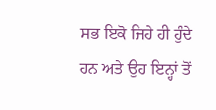ਸਭ ਇਕੋ ਜਿਹੇ ਹੀ ਹੁੰਦੇ ਹਨ ਅਤੇ ਉਹ ਇਨ੍ਹਾਂ ਤੋਂ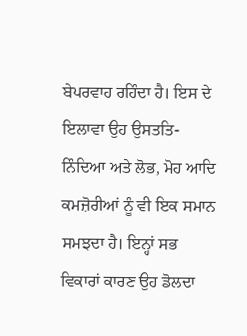ਬੇਪਰਵਾਹ ਰਹਿੰਦਾ ਹੈ। ਇਸ ਦੇ ਇਲਾਵਾ ਉਹ ਉਸਤਤਿ-ਨਿੰਦਿਆ ਅਤੇ ਲੋਭ, ਮੋਹ ਆਦਿ ਕਮਜ਼ੋਰੀਆਂ ਨੂੰ ਵੀ ਇਕ ਸਮਾਨ ਸਮਝਦਾ ਹੈ। ਇਨ੍ਹਾਂ ਸਭ ਵਿਕਾਰਾਂ ਕਾਰਣ ਉਹ ਡੋਲਦਾ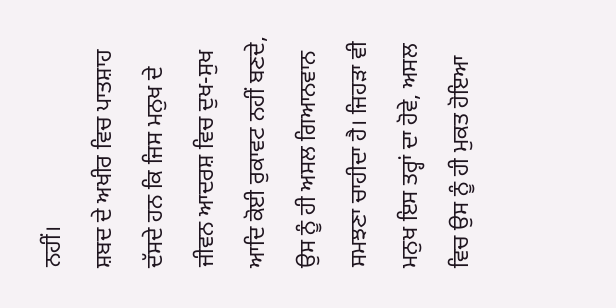ਨਹੀਂ।
ਸ਼ਬਦ ਦੇ ਅਖੀਰ ਵਿਚ ਪਾਤਸ਼ਾਹ ਦੱਸਦੇ ਹਨ ਕਿ ਜਿਸ ਮਨੁਖ ਦੇ ਜੀਵਨ ਆਦਰਸ਼ ਵਿਚ ਦੁਖ-ਸੁਖ ਆਦਿ ਕੋਈ ਰੁਕਾਵਟ ਨਹੀਂ ਬਣਦੇ, ਉਸ ਨੂੰ ਹੀ ਅਸਲ ਗਿਆਨਵਾਨ ਸਮਝਣਾ ਚਾਹੀਦਾ ਹੈ। ਜਿਹੜਾ ਵੀ ਮਨੁਖ ਇਸ ਤਰ੍ਹਾਂ ਦਾ ਹੋਵੇ, ਅਸਲ ਵਿਚ ਉਸ ਨੂੰ ਹੀ ਮੁਕਤ ਹੋਇਆ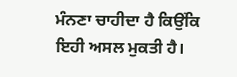ਮੰਨਣਾ ਚਾਹੀਦਾ ਹੈ ਕਿਉਂਕਿ ਇਹੀ ਅਸਲ ਮੁਕਤੀ ਹੈ।